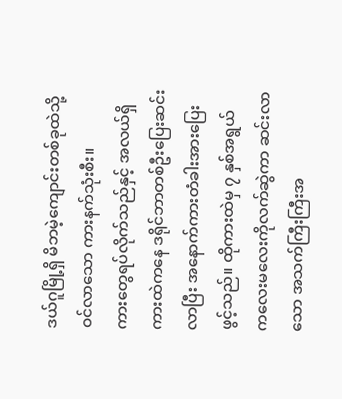ဒယ်ဂူမြို့ရှိ မိဘမဲ့ကျောင်းတစ်ခုထဲသို့ ဝင်လာသော ကားနက်သုံးစီး။
ကားတွေရပ်လိုက်သည်နှင့် အလယ်ရှိကားထဲကနေ ဒရိုင်ဘာတစ်ဦးပြေးဆင်းလာပြီး အနောက်ကားတံခါးအားပြေးဖွင့်သည်။ ထိုကားထဲမှ ၇ နှစ်အရွယ် ကလေးမလေးကိုလက်ဆွဲကာ ဆင်းလာသော အသက်ကြီးကြီးအ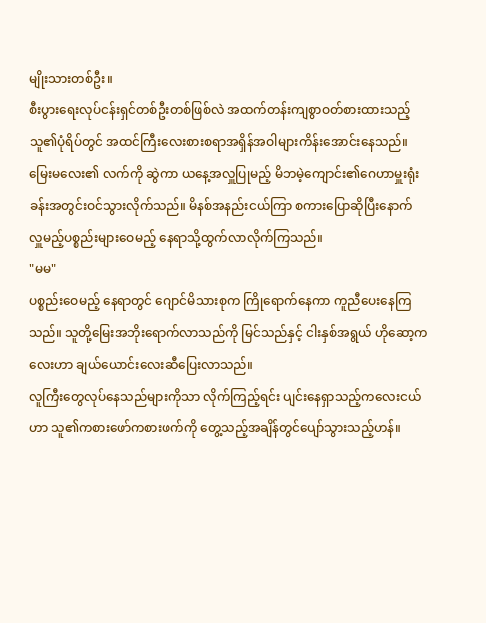မျိုးသားတစ်ဦး။
စီးပွားရေးလုပ်ငန်းရှင်တစ်ဦးတစ်ဖြစ်လဲ အထက်တန်းကျစွာဝတ်စားထားသည့် သူ၏ပုံရိပ်တွင် အထင်ကြီးလေးစားစရာအရှိန်အဝါများကိန်းအောင်းနေသည်။
မြေးမလေး၏ လက်ကို ဆွဲကာ ယနေ့အလှူပြုမည့် မိဘမဲ့ကျောင်း၏ဂေဟာမှူးရုံးခန်းအတွင်းဝင်သွားလိုက်သည်။ မိနစ်အနည်းငယ်ကြာ စကားပြောဆိုပြီးနောက် လှူမည့်ပစ္စည်းများဝေမည့် နေရာသို့ထွက်လာလိုက်ကြသည်။
"မမ"
ပစ္စည်းဝေမည့် နေရာတွင် ဂျောင်မိသားစုက ကြိုရောက်နေကာ ကူညီပေးနေကြသည်။ သူတို့မြေးအဘိုးရောက်လာသည်ကို မြင်သည်နှင့် ငါးနှစ်အရွယ် ဟိုဆော့ကလေးဟာ ချယ်ယောင်းလေးဆီပြေးလာသည်။
လူကြီးတွေလုပ်နေသည်များကိုသာ လိုက်ကြည့်ရင်း ပျင်းနေရှာသည့်ကလေးငယ်ဟာ သူ၏ကစားဖော်ကစားဖက်ကို တွေ့သည့်အချိန်တွင်ပျော်သွားသည့်ဟန်။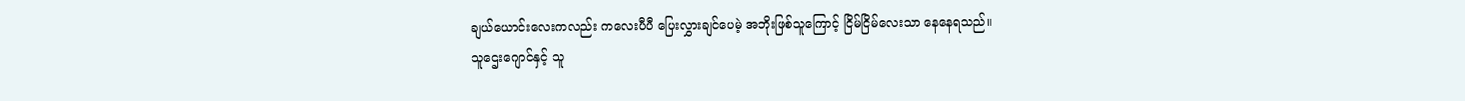ချယ်ယောင်းလေးကလည်း ကလေးပီပီ ပြေးလွှားချင်ပေမဲ့ အဘိုးဖြစ်သူကြောင့် ငြိမ်ငြိမ်လေးသာ နေနေရသည်။
သူဌေးဂျောင်နှင့် သူ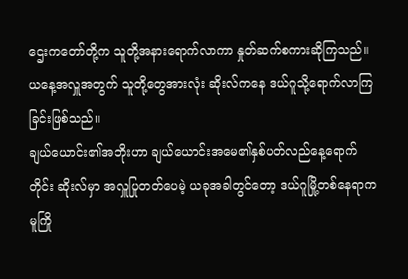ဌေးကတော်တို့က သူတို့အနားရောက်လာကာ နှုတ်ဆက်စကားဆိုကြသည်။ ယနေ့အလှူအတွက် သူတို့တွေအားလုံး ဆိုးလ်ကနေ ဒယ်ဂူသို့ရောက်လာကြခြင်းဖြစ်သည်။
ချယ်ယောင်း၏အဘိုးဟာ ချယ်ယောင်းအမေ၏နှစ်ပတ်လည်နေ့ရောက်တိုင်း ဆိုးလ်မှာ အလှူပြုတတ်ပေမဲ့ ယခုအခါတွင်တော့ ဒယ်ဂူမြို့တစ်နေရာက မူကြို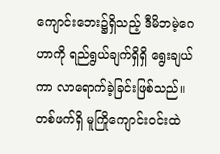ကျောင်းဘေး၌ရှိသည့် ဒီမိဘမဲ့ဂေဟာကို ရည်ရွယ်ချက်ရှိရှိ ရွေးချယ်ကာ လာရောက်ခဲ့ခြင်းဖြစ်သည်။
တစ်ဖက်ရှိ မူကြိုကျောင်းဝင်းထဲ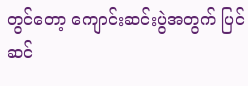တွင်တော့ ကျောင်းဆင်းပွဲအတွက် ပြင်ဆင်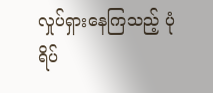လှုပ်ရှားနေကြသည့် ပုံရိပ်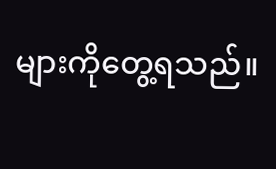များကိုတွေ့ရသည်။